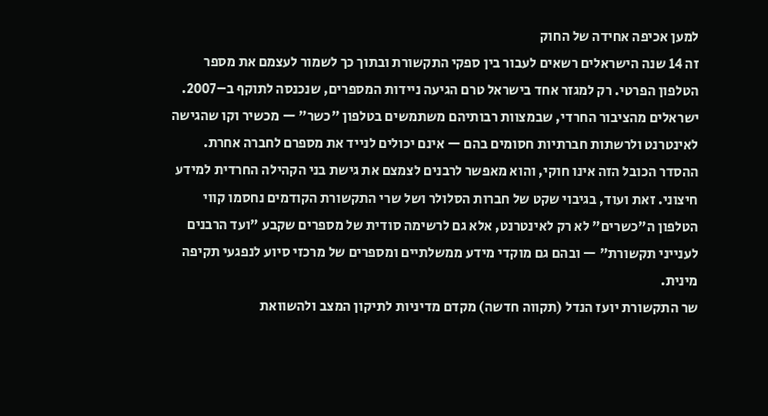למען אכיפה אחידה של החוק
זה 14 שנה הישראלים רשאים לעבור בין ספקי התקשורת ובתוך כך לשמור לעצמם את מספר הטלפון הפרטי. רק למגזר אחד בישראל טרם הגיעה ניידות המספרים, שנכנסה לתוקף ב–2007. ישראלים מהציבור החרדי, שבמצוות רבותיהם משתמשים בטלפון "כשר" — מכשיר וקו שהגישה לאינטרנט ולרשתות חברתיות חסומים בהם — אינם יכולים לנייד את מספרם לחברה אחרת.
ההסדר הכובל הזה אינו חוקי, והוא מאפשר לרבנים לצמצם את גישת בני הקהילה החרדית למידע חיצוני. זאת ועוד, בגיבוי שקט של חברות הסלולר ושל שרי התקשורת הקודמים נחסמו קווי הטלפון ה"כשרים" לא רק לאינטרנט, אלא גם לרשימה סודית של מספרים שקבע "ועד הרבנים לענייני תקשורת" — ובהם גם מוקדי מידע ממשלתיים ומספרים של מרכזי סיוע לנפגעי תקיפה מינית.
שר התקשורת יועז הנדל (תקווה חדשה) מקדם מדיניות לתיקון המצב ולהשוואת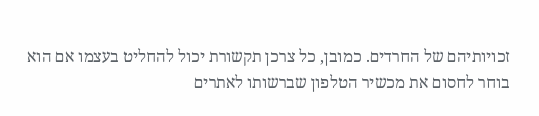זכויותיהם של החרדים. כמובן, כל צרכן תקשורת יכול להחליט בעצמו אם הוא בוחר לחסום את מכשיר הטלפון שברשותו לאתרים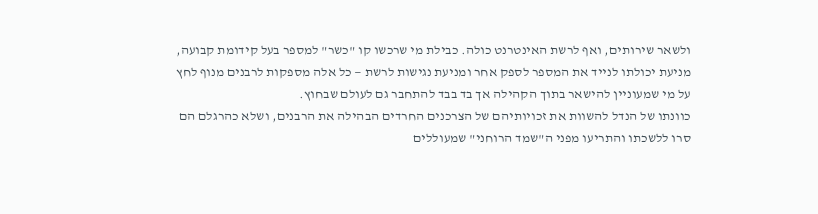ולשאר שירותים, ואף לרשת האינטרנט כולה. כבילת מי שרכשו קו "כשר" למספר בעל קידומת קבועה, מניעת יכולתו לנייד את המספר לספק אחר ומניעת נגישות לרשת — כל אלה מספקות לרבנים מנוף לחץ על מי שמעוניין להישאר בתוך הקהילה אך בד בבד להתחבר גם לעולם שבחוץ.
כוונתו של הנדל להשוות את זכויותיהם של הצרכנים החרדים הבהילה את הרבנים, ושלא כהרגלם הם סרו ללשכתו והתריעו מפני ה"שמד הרוחני" שמעוללים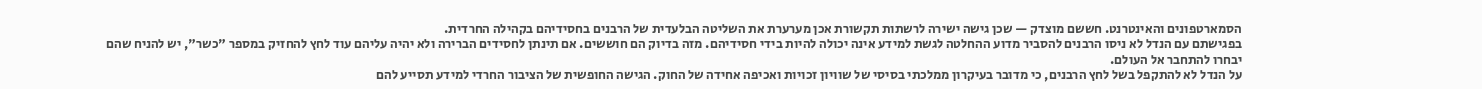הסמארטפונים והאינטרנט. חששם מוצדק — שכן גישה ישירה לרשתות תקשורת אכן מערערת את השליטה הבלעדית של הרבנים בחסידיהם בקהילה החרדית.
בפגישתם עם הנדל לא ניסו הרבנים להסביר מדוע ההחלטה לגשת למידע אינה יכולה להיות בידי חסידיהם. מזה בדיוק הם חוששים. אם תינתן לחסידים הברירה ולא יהיה עליהם עוד לחץ להחזיק במספר "כשר", יש להניח שהם יבחרו להתחבר אל העולם.
על הנדל לא להתקפל בשל לחץ הרבנים, כי מדובר בעיקרון ממלכתי בסיסי של שוויון זכויות ואכיפה אחידה של החוק. הגישה החופשית של הציבור החרדי למידע תסייע להם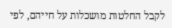לקבל החלטות מושכלות על חייהם, לפי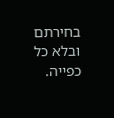בחירתם ובלא כל כפייה.